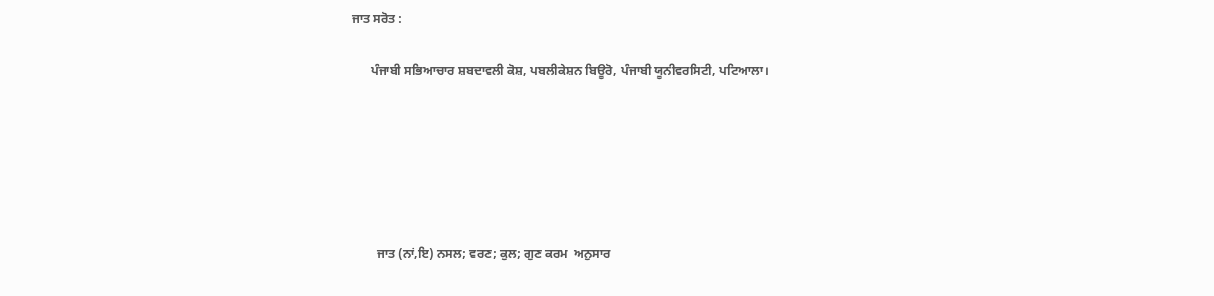ਜਾਤ ਸਰੋਤ :

      ਪੰਜਾਬੀ ਸਭਿਆਚਾਰ ਸ਼ਬਦਾਵਲੀ ਕੋਸ਼, ਪਬਲੀਕੇਸ਼ਨ ਬਿਊਰੋ, ਪੰਜਾਬੀ ਯੂਨੀਵਰਸਿਟੀ, ਪਟਿਆਲਾ।






        ਜਾਤ (ਨਾਂ,ਇ) ਨਸਲ; ਵਰਣ; ਕੁਲ; ਗੁਣ ਕਰਮ  ਅਨੁਸਾਰ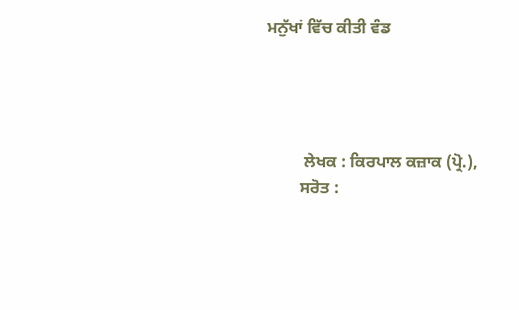ਮਨੁੱਖਾਂ ਵਿੱਚ ਕੀਤੀ ਵੰਡ




         ਲੇਖਕ : ਕਿਰਪਾਲ ਕਜ਼ਾਕ (ਪ੍ਰੋ.),
        ਸਰੋਤ :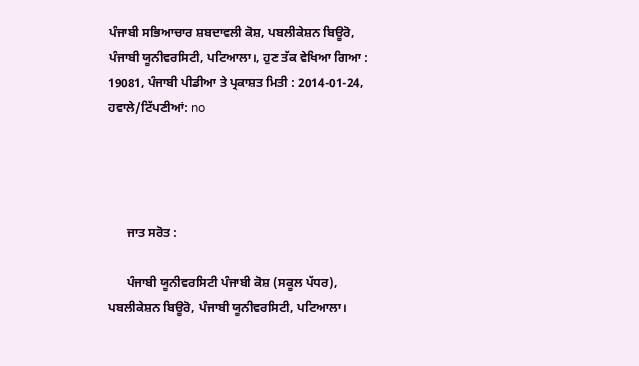ਪੰਜਾਬੀ ਸਭਿਆਚਾਰ ਸ਼ਬਦਾਵਲੀ ਕੋਸ਼, ਪਬਲੀਕੇਸ਼ਨ ਬਿਊਰੋ, ਪੰਜਾਬੀ ਯੂਨੀਵਰਸਿਟੀ, ਪਟਿਆਲਾ।, ਹੁਣ ਤੱਕ ਵੇਖਿਆ ਗਿਆ : 19081, ਪੰਜਾਬੀ ਪੀਡੀਆ ਤੇ ਪ੍ਰਕਾਸ਼ਤ ਮਿਤੀ : 2014-01-24, ਹਵਾਲੇ/ਟਿੱਪਣੀਆਂ: no




      ਜਾਤ ਸਰੋਤ :

      ਪੰਜਾਬੀ ਯੂਨੀਵਰਸਿਟੀ ਪੰਜਾਬੀ ਕੋਸ਼ (ਸਕੂਲ ਪੱਧਰ), ਪਬਲੀਕੇਸ਼ਨ ਬਿਊਰੋ, ਪੰਜਾਬੀ ਯੂਨੀਵਰਸਿਟੀ, ਪਟਿਆਲਾ।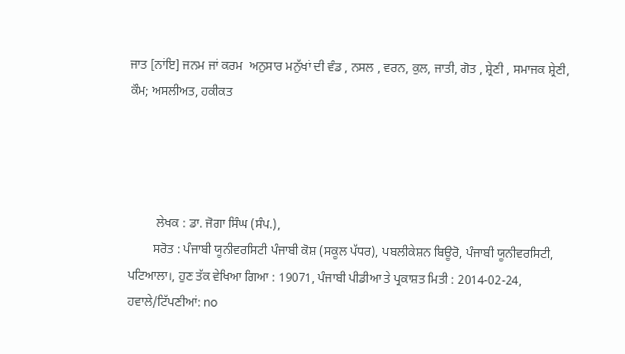ਜਾਤ [ਨਾਂਇ] ਜਨਮ ਜਾਂ ਕਰਮ  ਅਨੁਸਾਰ ਮਨੁੱਖਾਂ ਦੀ ਵੰਡ , ਨਸਲ , ਵਰਨ, ਕੁਲ, ਜਾਤੀ, ਗੋਤ , ਸ਼੍ਰੇਣੀ , ਸਮਾਜਕ ਸ਼੍ਰੇਣੀ, ਕੌਮ; ਅਸਲੀਅਤ, ਹਕੀਕਤ




         ਲੇਖਕ : ਡਾ. ਜੋਗਾ ਸਿੰਘ (ਸੰਪ.),
        ਸਰੋਤ : ਪੰਜਾਬੀ ਯੂਨੀਵਰਸਿਟੀ ਪੰਜਾਬੀ ਕੋਸ਼ (ਸਕੂਲ ਪੱਧਰ), ਪਬਲੀਕੇਸ਼ਨ ਬਿਊਰੋ, ਪੰਜਾਬੀ ਯੂਨੀਵਰਸਿਟੀ, ਪਟਿਆਲਾ।, ਹੁਣ ਤੱਕ ਵੇਖਿਆ ਗਿਆ : 19071, ਪੰਜਾਬੀ ਪੀਡੀਆ ਤੇ ਪ੍ਰਕਾਸ਼ਤ ਮਿਤੀ : 2014-02-24, ਹਵਾਲੇ/ਟਿੱਪਣੀਆਂ: no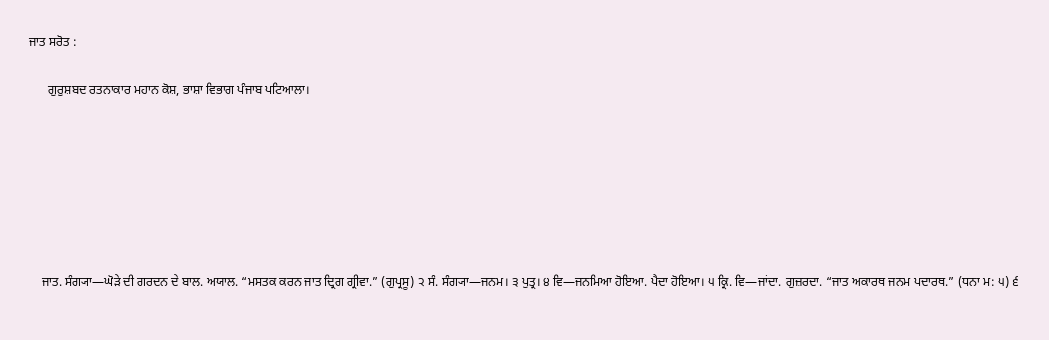ਜਾਤ ਸਰੋਤ :

      ਗੁਰੁਸ਼ਬਦ ਰਤਨਾਕਾਰ ਮਹਾਨ ਕੋਸ਼, ਭਾਸ਼ਾ ਵਿਭਾਗ ਪੰਜਾਬ ਪਟਿਆਲਾ।







    ਜਾਤ. ਸੰਗ੍ਯਾ—ਘੋੜੇ ਦੀ ਗਰਦਨ ਦੇ ਬਾਲ. ਅਯਾਲ. “ਮਸਤਕ ਕਰਨ ਜਾਤ ਦ੍ਰਿਗ ਗ੍ਰੀਵਾ.” (ਗੁਪ੍ਰਸੂ) ੨ ਸੰ. ਸੰਗ੍ਯਾ—ਜਨਮ। ੩ ਪੁਤ੍ਰ। ੪ ਵਿ—ਜਨਮਿਆ ਹੋਇਆ. ਪੈਦਾ ਹੋਇਆ। ੫ ਕ੍ਰਿ. ਵਿ—ਜਾਂਦਾ. ਗੁਜ਼ਰਦਾ. “ਜਾਤ ਅਕਾਰਥ ਜਨਮ ਪਦਾਰਥ.” (ਧਨਾ ਮ: ੫) ੬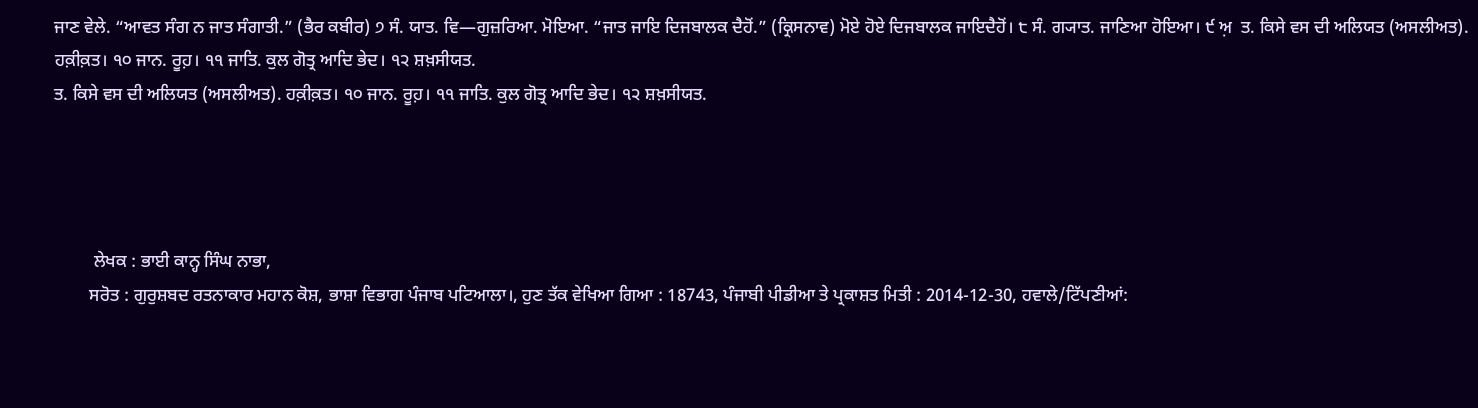ਜਾਣ ਵੇਲੇ. “ਆਵਤ ਸੰਗ ਨ ਜਾਤ ਸੰਗਾਤੀ.” (ਭੈਰ ਕਬੀਰ) ੭ ਸੰ. ਯਾਤ. ਵਿ—ਗੁਜ਼ਰਿਆ. ਮੋਇਆ. “ਜਾਤ ਜਾਇ ਦਿਜਬਾਲਕ ਦੈਹੋਂ.” (ਕ੍ਰਿਸਨਾਵ) ਮੋਏ ਹੋਏ ਦਿਜਬਾਲਕ ਜਾਇਦੈਹੋਂ। ੮ ਸੰ. ਗ੍ਯਾਤ. ਜਾਣਿਆ ਹੋਇਆ। ੯ ਅ਼  ਤ. ਕਿਸੇ ਵਸ ਦੀ ਅਲਿਯਤ (ਅਸਲੀਅਤ). ਹਕ਼ੀਕ਼ਤ। ੧੦ ਜਾਨ. ਰੂਹ਼। ੧੧ ਜਾਤਿ. ਕੁਲ ਗੋਤ੍ਰ ਆਦਿ ਭੇਦ। ੧੨ ਸ਼ਖ਼ਸੀਯਤ.
ਤ. ਕਿਸੇ ਵਸ ਦੀ ਅਲਿਯਤ (ਅਸਲੀਅਤ). ਹਕ਼ੀਕ਼ਤ। ੧੦ ਜਾਨ. ਰੂਹ਼। ੧੧ ਜਾਤਿ. ਕੁਲ ਗੋਤ੍ਰ ਆਦਿ ਭੇਦ। ੧੨ ਸ਼ਖ਼ਸੀਯਤ.




         ਲੇਖਕ : ਭਾਈ ਕਾਨ੍ਹ ਸਿੰਘ ਨਾਭਾ,
        ਸਰੋਤ : ਗੁਰੁਸ਼ਬਦ ਰਤਨਾਕਾਰ ਮਹਾਨ ਕੋਸ਼, ਭਾਸ਼ਾ ਵਿਭਾਗ ਪੰਜਾਬ ਪਟਿਆਲਾ।, ਹੁਣ ਤੱਕ ਵੇਖਿਆ ਗਿਆ : 18743, ਪੰਜਾਬੀ ਪੀਡੀਆ ਤੇ ਪ੍ਰਕਾਸ਼ਤ ਮਿਤੀ : 2014-12-30, ਹਵਾਲੇ/ਟਿੱਪਣੀਆਂ: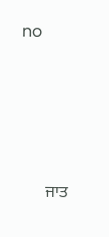no




      ਜਾਤ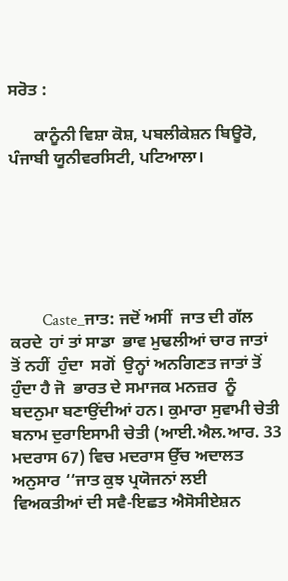ਸਰੋਤ :

      ਕਾਨੂੰਨੀ ਵਿਸ਼ਾ ਕੋਸ਼, ਪਬਲੀਕੇਸ਼ਨ ਬਿਊਰੋ, ਪੰਜਾਬੀ ਯੂਨੀਵਰਸਿਟੀ, ਪਟਿਆਲਾ।






        Caste_ਜਾਤ: ਜਦੋਂ ਅਸੀਂ  ਜਾਤ ਦੀ ਗੱਲ  ਕਰਦੇ  ਹਾਂ ਤਾਂ ਸਾਡਾ  ਭਾਵ ਮੁਢਲੀਆਂ ਚਾਰ ਜਾਤਾਂ ਤੋਂ ਨਹੀਂ  ਹੁੰਦਾ  ਸਗੋਂ  ਉਨ੍ਹਾਂ ਅਨਗਿਣਤ ਜਾਤਾਂ ਤੋਂ ਹੁੰਦਾ ਹੈ ਜੋ  ਭਾਰਤ ਦੇ ਸਮਾਜਕ ਮਨਜ਼ਰ  ਨੂੰ ਬਦਨੁਮਾ ਬਣਾਉਂਦੀਆਂ ਹਨ। ਕੁਮਾਰਾ ਸੁਵਾਮੀ ਚੇਤੀ  ਬਨਾਮ ਦੁਰਾਇਸਾਮੀ ਚੇਤੀ (ਆਈ.ਐਲ.ਆਰ. 33 ਮਦਰਾਸ 67) ਵਿਚ ਮਦਰਾਸ ਉੱਚ ਅਦਾਲਤ  ਅਨੁਸਾਰ ‘‘ਜਾਤ ਕੁਝ ਪ੍ਰਯੋਜਨਾਂ ਲਈ  ਵਿਅਕਤੀਆਂ ਦੀ ਸਵੈ-ਇਛਤ ਐਸੋਸੀਏਸ਼ਨ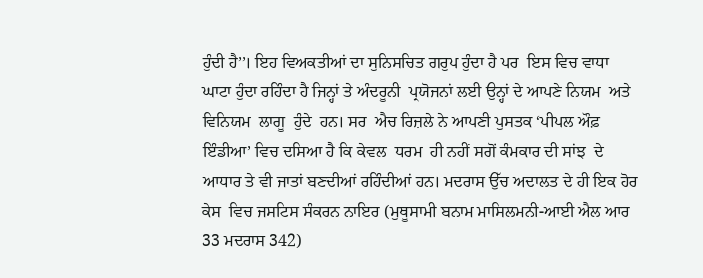ਹੁੰਦੀ ਹੈ’’। ਇਹ ਵਿਅਕਤੀਆਂ ਦਾ ਸੁਨਿਸਚਿਤ ਗਰੁਪ ਹੁੰਦਾ ਹੈ ਪਰ  ਇਸ ਵਿਚ ਵਾਧਾ ਘਾਟਾ ਹੁੰਦਾ ਰਹਿੰਦਾ ਹੈ ਜਿਨ੍ਹਾਂ ਤੇ ਅੰਦਰੂਨੀ  ਪ੍ਰਯੋਜਨਾਂ ਲਈ ਉਨ੍ਹਾਂ ਦੇ ਆਪਣੇ ਨਿਯਮ  ਅਤੇ  ਵਿਨਿਯਮ  ਲਾਗੂ  ਹੁੰਦੇ  ਹਨ। ਸਰ  ਐਚ ਰਿਜ਼ਲੇ ਨੇ ਆਪਣੀ ਪੁਸਤਕ ‘ਪੀਪਲ ਔਫ਼ ਇੰਡੀਆ’ ਵਿਚ ਦਸਿਆ ਹੈ ਕਿ ਕੇਵਲ  ਧਰਮ  ਹੀ ਨਹੀਂ ਸਗੋਂ ਕੰਮਕਾਰ ਦੀ ਸਾਂਝ  ਦੇ ਆਧਾਰ ਤੇ ਵੀ ਜਾਤਾਂ ਬਣਦੀਆਂ ਰਹਿੰਦੀਆਂ ਹਨ। ਮਦਰਾਸ ਉੱਚ ਅਦਾਲਤ ਦੇ ਹੀ ਇਕ ਹੋਰ  ਕੇਸ  ਵਿਚ ਜਸਟਿਸ ਸੰਕਰਨ ਨਾਇਰ (ਮੁਥੂਸਾਮੀ ਬਨਾਮ ਮਾਸਿਲਮਨੀ-ਆਈ ਐਲ ਆਰ  33 ਮਦਰਾਸ 342)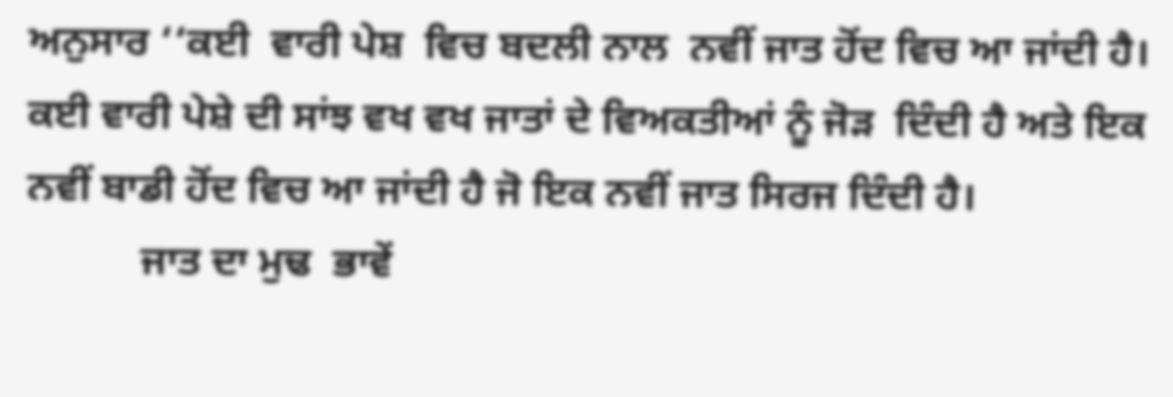ਅਨੁਸਾਰ ‘‘ਕਈ  ਵਾਰੀ ਪੇਸ਼  ਵਿਚ ਬਦਲੀ ਨਾਲ  ਨਵੀਂ ਜਾਤ ਹੋਂਦ ਵਿਚ ਆ ਜਾਂਦੀ ਹੈ। ਕਈ ਵਾਰੀ ਪੇਸ਼ੇ ਦੀ ਸਾਂਝ ਵਖ ਵਖ ਜਾਤਾਂ ਦੇ ਵਿਅਕਤੀਆਂ ਨੂੰ ਜੋੜ  ਦਿੰਦੀ ਹੈ ਅਤੇ ਇਕ ਨਵੀਂ ਬਾਡੀ ਹੋਂਦ ਵਿਚ ਆ ਜਾਂਦੀ ਹੈ ਜੋ ਇਕ ਨਵੀਂ ਜਾਤ ਸਿਰਜ ਦਿੰਦੀ ਹੈ।
           ਜਾਤ ਦਾ ਮੁਢ  ਭਾਵੇਂ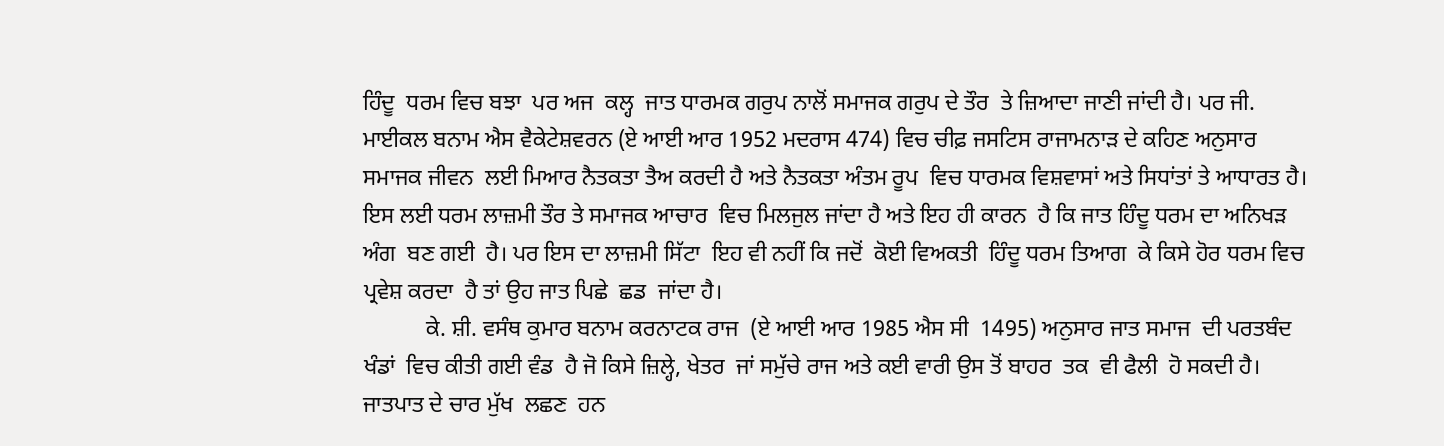ਹਿੰਦੂ  ਧਰਮ ਵਿਚ ਬਝਾ  ਪਰ ਅਜ  ਕਲ੍ਹ  ਜਾਤ ਧਾਰਮਕ ਗਰੁਪ ਨਾਲੋਂ ਸਮਾਜਕ ਗਰੁਪ ਦੇ ਤੌਰ  ਤੇ ਜ਼ਿਆਦਾ ਜਾਣੀ ਜਾਂਦੀ ਹੈ। ਪਰ ਜੀ. ਮਾਈਕਲ ਬਨਾਮ ਐਸ ਵੈਕੇਟੇਸ਼ਵਰਨ (ਏ ਆਈ ਆਰ 1952 ਮਦਰਾਸ 474) ਵਿਚ ਚੀਫ਼ ਜਸਟਿਸ ਰਾਜਾਮਨਾੜ ਦੇ ਕਹਿਣ ਅਨੁਸਾਰ ਸਮਾਜਕ ਜੀਵਨ  ਲਈ ਮਿਆਰ ਨੈਤਕਤਾ ਤੈਅ ਕਰਦੀ ਹੈ ਅਤੇ ਨੈਤਕਤਾ ਅੰਤਮ ਰੂਪ  ਵਿਚ ਧਾਰਮਕ ਵਿਸ਼ਵਾਸਾਂ ਅਤੇ ਸਿਧਾਂਤਾਂ ਤੇ ਆਧਾਰਤ ਹੈ। ਇਸ ਲਈ ਧਰਮ ਲਾਜ਼ਮੀ ਤੌਰ ਤੇ ਸਮਾਜਕ ਆਚਾਰ  ਵਿਚ ਮਿਲਜੁਲ ਜਾਂਦਾ ਹੈ ਅਤੇ ਇਹ ਹੀ ਕਾਰਨ  ਹੈ ਕਿ ਜਾਤ ਹਿੰਦੂ ਧਰਮ ਦਾ ਅਨਿਖੜ ਅੰਗ  ਬਣ ਗਈ  ਹੈ। ਪਰ ਇਸ ਦਾ ਲਾਜ਼ਮੀ ਸਿੱਟਾ  ਇਹ ਵੀ ਨਹੀਂ ਕਿ ਜਦੋਂ  ਕੋਈ ਵਿਅਕਤੀ  ਹਿੰਦੂ ਧਰਮ ਤਿਆਗ  ਕੇ ਕਿਸੇ ਹੋਰ ਧਰਮ ਵਿਚ ਪ੍ਰਵੇਸ਼ ਕਰਦਾ  ਹੈ ਤਾਂ ਉਹ ਜਾਤ ਪਿਛੇ  ਛਡ  ਜਾਂਦਾ ਹੈ।
           ਕੇ. ਸ਼ੀ. ਵਸੰਥ ਕੁਮਾਰ ਬਨਾਮ ਕਰਨਾਟਕ ਰਾਜ  (ਏ ਆਈ ਆਰ 1985 ਐਸ ਸੀ  1495) ਅਨੁਸਾਰ ਜਾਤ ਸਮਾਜ  ਦੀ ਪਰਤਬੰਦ ਖੰਡਾਂ  ਵਿਚ ਕੀਤੀ ਗਈ ਵੰਡ  ਹੈ ਜੋ ਕਿਸੇ ਜ਼ਿਲ੍ਹੇ, ਖੇਤਰ  ਜਾਂ ਸਮੁੱਚੇ ਰਾਜ ਅਤੇ ਕਈ ਵਾਰੀ ਉਸ ਤੋਂ ਬਾਹਰ  ਤਕ  ਵੀ ਫੈਲੀ  ਹੋ ਸਕਦੀ ਹੈ। ਜਾਤਪਾਤ ਦੇ ਚਾਰ ਮੁੱਖ  ਲਛਣ  ਹਨ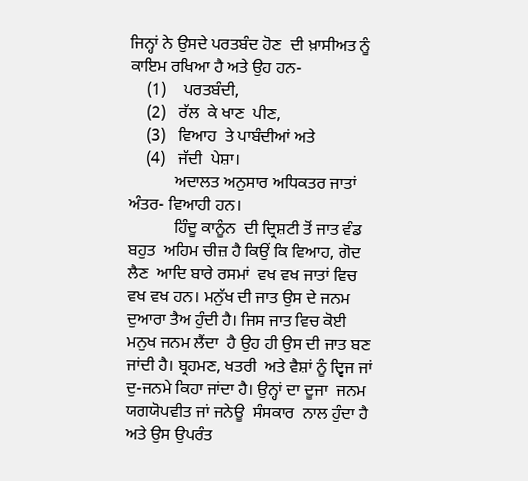ਜਿਨ੍ਹਾਂ ਨੇ ਉਸਦੇ ਪਰਤਬੰਦ ਹੋਣ  ਦੀ ਖ਼ਾਸੀਅਤ ਨੂੰ ਕਾਇਮ ਰਖਿਆ ਹੈ ਅਤੇ ਉਹ ਹਨ-
    (1)    ਪਰਤਬੰਦੀ,
    (2)   ਰੱਲ  ਕੇ ਖਾਣ  ਪੀਣ,
    (3)   ਵਿਆਹ  ਤੇ ਪਾਬੰਦੀਆਂ ਅਤੇ
    (4)   ਜੱਦੀ  ਪੇਸ਼ਾ।
           ਅਦਾਲਤ ਅਨੁਸਾਰ ਅਧਿਕਤਰ ਜਾਤਾਂ ਅੰਤਰ- ਵਿਆਹੀ ਹਨ।
           ਹਿੰਦੂ ਕਾਨੂੰਨ  ਦੀ ਦ੍ਰਿਸ਼ਟੀ ਤੋਂ ਜਾਤ ਵੰਡ ਬਹੁਤ  ਅਹਿਮ ਚੀਜ਼ ਹੈ ਕਿਉਂ ਕਿ ਵਿਆਹ, ਗੋਦ  ਲੈਣ  ਆਦਿ ਬਾਰੇ ਰਸਮਾਂ  ਵਖ ਵਖ ਜਾਤਾਂ ਵਿਚ ਵਖ ਵਖ ਹਨ। ਮਨੁੱਖ ਦੀ ਜਾਤ ਉਸ ਦੇ ਜਨਮ ਦੁਆਰਾ ਤੈਅ ਹੁੰਦੀ ਹੈ। ਜਿਸ ਜਾਤ ਵਿਚ ਕੋਈ ਮਨੁਖ ਜਨਮ ਲੈਂਦਾ  ਹੈ ਉਹ ਹੀ ਉਸ ਦੀ ਜਾਤ ਬਣ ਜਾਂਦੀ ਹੈ। ਬ੍ਰਹਮਣ, ਖਤਰੀ  ਅਤੇ ਵੈਸ਼ਾਂ ਨੂੰ ਦ੍ਵਿਜ ਜਾਂ ਦੁ-ਜਨਮੇ ਕਿਹਾ ਜਾਂਦਾ ਹੈ। ਉਨ੍ਹਾਂ ਦਾ ਦੂਜਾ  ਜਨਮ ਯਗਯੋਪਵੀਤ ਜਾਂ ਜਨੇਊ  ਸੰਸਕਾਰ  ਨਾਲ ਹੁੰਦਾ ਹੈ ਅਤੇ ਉਸ ਉਪਰੰਤ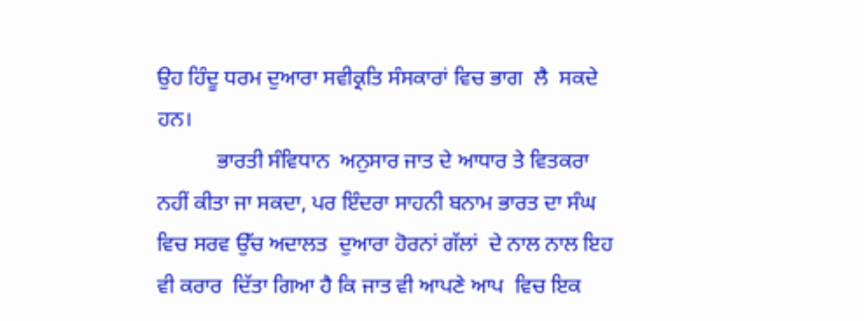ਉਹ ਹਿੰਦੂ ਧਰਮ ਦੁਆਰਾ ਸਵੀਕ੍ਰਤਿ ਸੰਸਕਾਰਾਂ ਵਿਚ ਭਾਗ  ਲੈ  ਸਕਦੇ ਹਨ।
           ਭਾਰਤੀ ਸੰਵਿਧਾਨ  ਅਨੁਸਾਰ ਜਾਤ ਦੇ ਆਧਾਰ ਤੇ ਵਿਤਕਰਾ  ਨਹੀਂ ਕੀਤਾ ਜਾ ਸਕਦਾ, ਪਰ ਇੰਦਰਾ ਸਾਹਨੀ ਬਨਾਮ ਭਾਰਤ ਦਾ ਸੰਘ  ਵਿਚ ਸਰਵ ਉੱਚ ਅਦਾਲਤ  ਦੁਆਰਾ ਹੋਰਨਾਂ ਗੱਲਾਂ  ਦੇ ਨਾਲ ਨਾਲ ਇਹ ਵੀ ਕਰਾਰ  ਦਿੱਤਾ ਗਿਆ ਹੈ ਕਿ ਜਾਤ ਵੀ ਆਪਣੇ ਆਪ  ਵਿਚ ਇਕ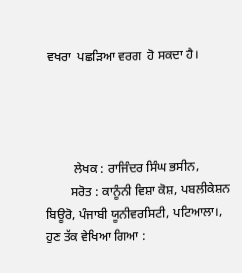ਵਖਰਾ  ਪਛੜਿਆ ਵਰਗ  ਹੋ ਸਕਦਾ ਹੈ।




         ਲੇਖਕ : ਰਾਜਿੰਦਰ ਸਿੰਘ ਭਸੀਨ,
        ਸਰੋਤ : ਕਾਨੂੰਨੀ ਵਿਸ਼ਾ ਕੋਸ਼, ਪਬਲੀਕੇਸ਼ਨ ਬਿਊਰੋ, ਪੰਜਾਬੀ ਯੂਨੀਵਰਸਿਟੀ, ਪਟਿਆਲਾ।, ਹੁਣ ਤੱਕ ਵੇਖਿਆ ਗਿਆ :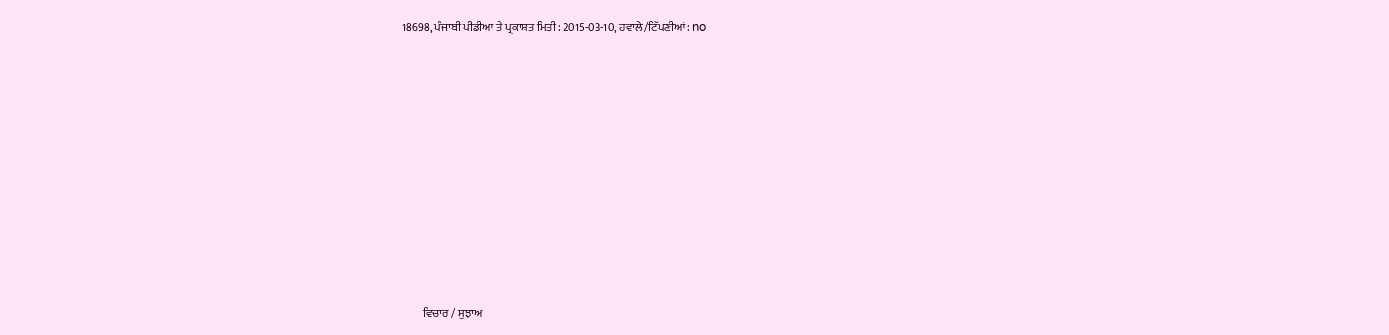18698, ਪੰਜਾਬੀ ਪੀਡੀਆ ਤੇ ਪ੍ਰਕਾਸ਼ਤ ਮਿਤੀ : 2015-03-10, ਹਵਾਲੇ/ਟਿੱਪਣੀਆਂ: no












         ਵਿਚਾਰ / ਸੁਝਾਅ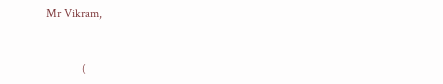Mr Vikram,


            (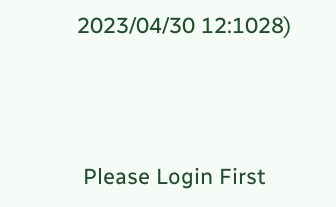2023/04/30 12:1028)





 Please Login First